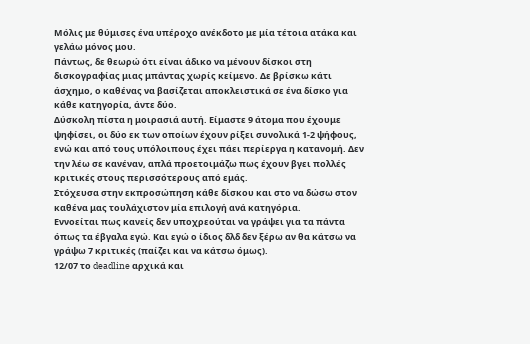Μόλις με θύμισες ένα υπέροχο ανέκδοτο με μία τέτοια ατάκα και γελάω μόνος μου.
Πάντως, δε θεωρώ ότι είναι άδικο να μένουν δίσκοι στη δισκογραφίας μιας μπάντας χωρίς κείμενο. Δε βρίσκω κάτι άσχημο, ο καθένας να βασίζεται αποκλειστικά σε ένα δίσκο για κάθε κατηγορία, άντε δύο.
Δύσκολη πίστα η μοιρασιά αυτή. Είμαστε 9 άτομα που έχουμε ψηφίσει, οι δύο εκ των οποίων έχουν ρίξει συνολικά 1-2 ψήφους, ενώ και από τους υπόλοιπους έχει πάει περίεργα η κατανομή. Δεν την λέω σε κανέναν, απλά προετοιμάζω πως έχουν βγει πολλές κριτικές στους περισσότερους από εμάς.
Στόχευσα στην εκπροσώπηση κάθε δίσκου και στο να δώσω στον καθένα μας τουλάχιστον μία επιλογή ανά κατηγόρια.
Εννοείται πως κανείς δεν υποχρεούται να γράψει για τα πάντα όπως τα έβγαλα εγώ. Και εγώ ο ίδιος δλδ δεν ξέρω αν θα κάτσω να γράψω 7 κριτικές (παίζει και να κάτσω όμως).
12/07 το deadline αρχικά και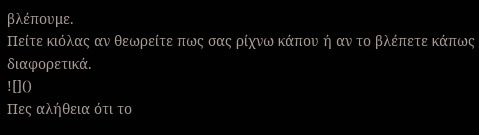βλέπουμε.
Πείτε κιόλας αν θεωρείτε πως σας ρίχνω κάπου ή αν το βλέπετε κάπως διαφορετικά.
![]()
Πες αλήθεια ότι το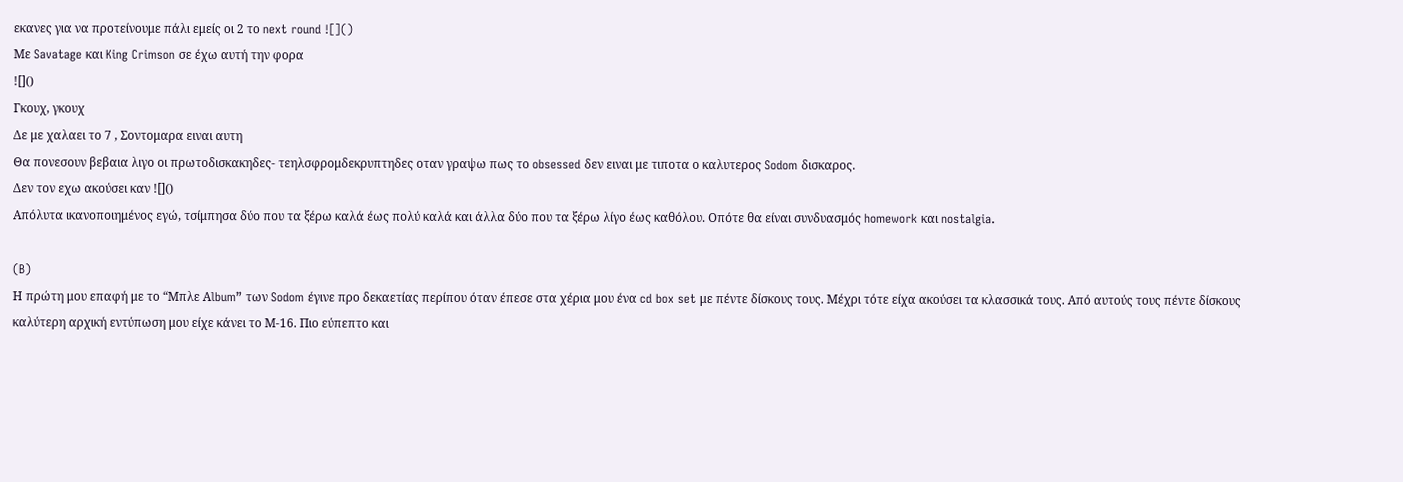εκανες για να προτείνουμε πάλι εμείς οι 2 το next round ![]()
Με Savatage και King Crimson σε έχω αυτή την φορα
![]()
Γκουχ, γκουχ
Δε με χαλαει το 7 , Σοντομαρα ειναι αυτη
Θα πονεσουν βεβαια λιγο οι πρωτοδισκακηδες- τεηλσφρομδεκρυπτηδες οταν γραψω πως το obsessed δεν ειναι με τιποτα ο καλυτερος Sodom δισκαρος.
Δεν τον εχω ακούσει καν ![]()
Απόλυτα ικανοποιημένος εγώ, τσίμπησα δύο που τα ξέρω καλά έως πολύ καλά και άλλα δύο που τα ξέρω λίγο έως καθόλου. Οπότε θα είναι συνδυασμός homework και nostalgia.

(B)
Η πρώτη μου επαφή με το “Μπλε Αlbum” των Sodom έγινε προ δεκαετίας περίπου όταν έπεσε στα χέρια μου ένα cd box set με πέντε δίσκους τους. Μέχρι τότε είχα ακούσει τα κλασσικά τους. Από αυτούς τους πέντε δίσκους καλύτερη αρχική εντύπωση μου είχε κάνει το Μ-16. Πιο εύπεπτο και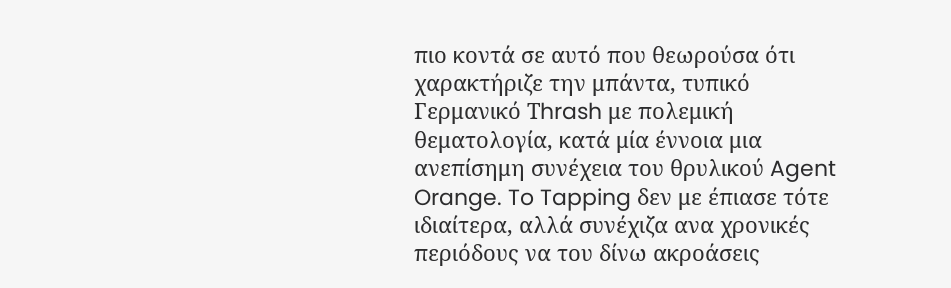πιο κοντά σε αυτό που θεωρούσα ότι χαρακτήριζε την μπάντα, τυπικό Γερμανικό Τhrash με πολεμική θεματολογία, κατά μία έννοια μια ανεπίσημη συνέχεια του θρυλικού Agent Orange. To Tapping δεν με έπιασε τότε ιδιαίτερα, αλλά συνέχιζα ανα χρονικές περιόδους να του δίνω ακροάσεις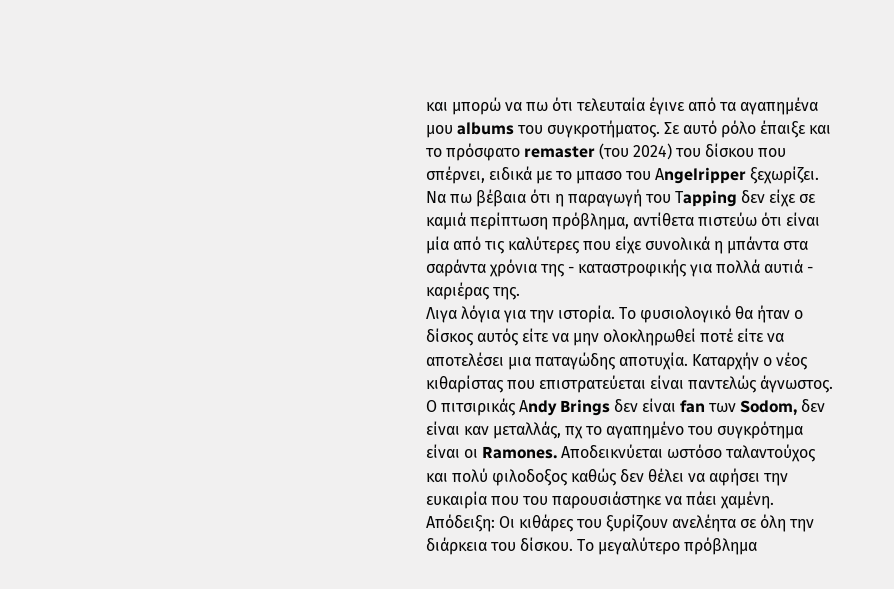και μπορώ να πω ότι τελευταία έγινε από τα αγαπημένα μου albums του συγκροτήματος. Σε αυτό ρόλο έπαιξε και το πρόσφατο remaster (του 2024) του δίσκου που σπέρνει, ειδικά με το μπασο του Αngelripper ξεχωρίζει. Να πω βέβαια ότι η παραγωγή του Τapping δεν είχε σε καμιά περίπτωση πρόβλημα, αντίθετα πιστεύω ότι είναι μία από τις καλύτερες που είχε συνολικά η μπάντα στα σαράντα χρόνια της - καταστροφικής για πολλά αυτιά - καριέρας της.
Λιγα λόγια για την ιστορία. Το φυσιολογικό θα ήταν ο δίσκος αυτός είτε να μην ολοκληρωθεί ποτέ είτε να αποτελέσει μια παταγώδης αποτυχία. Καταρχήν ο νέος κιθαρίστας που επιστρατεύεται είναι παντελώς άγνωστος. Ο πιτσιρικάς Αndy Brings δεν είναι fan των Sodom, δεν είναι καν μεταλλάς, πχ το αγαπημένο του συγκρότημα είναι οι Ramones. Αποδεικνύεται ωστόσο ταλαντούχος και πολύ φιλοδοξος καθώς δεν θέλει να αφήσει την ευκαιρία που του παρουσιάστηκε να πάει χαμένη. Απόδειξη: Οι κιθάρες του ξυρίζουν ανελέητα σε όλη την διάρκεια του δίσκου. Το μεγαλύτερο πρόβλημα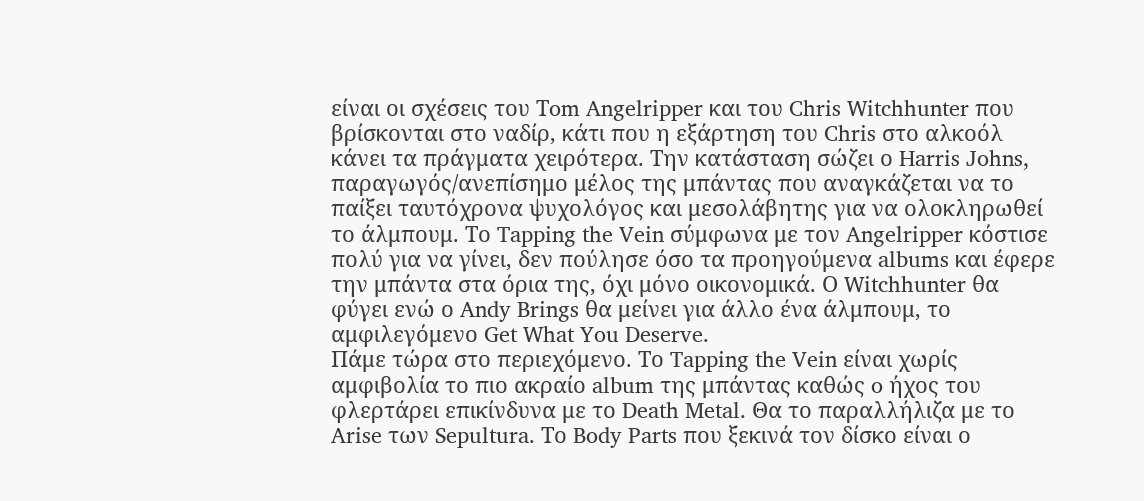είναι οι σχέσεις του Τom Angelripper και του Chris Witchhunter που βρίσκονται στο ναδίρ, κάτι που η εξάρτηση του Chris στο αλκοόλ κάνει τα πράγματα χειρότερα. Την κατάσταση σώζει ο Harris Johns, παραγωγός/ανεπίσημο μέλος της μπάντας που αναγκάζεται να το παίξει ταυτόχρονα ψυχολόγος και μεσολάβητης για να ολοκληρωθεί το άλμπουμ. Το Tapping the Vein σύμφωνα με τον Angelripper κόστισε πολύ για να γίνει, δεν πούλησε όσο τα προηγούμενα albums και έφερε την μπάντα στα όρια της, όχι μόνο οικονομικά. Ο Witchhunter θα φύγει ενώ ο Andy Brings θα μείνει για άλλο ένα άλμπουμ, το αμφιλεγόμενο Get What You Deserve.
Πάμε τώρα στο περιεχόμενο. Το Tapping the Vein είναι χωρίς αμφιβολία το πιο ακραίο album της μπάντας καθώς o ήχος του φλερτάρει επικίνδυνα με το Death Metal. Θα το παραλλήλιζα με το Arise των Sepultura. Το Body Parts που ξεκινά τον δίσκο είναι ο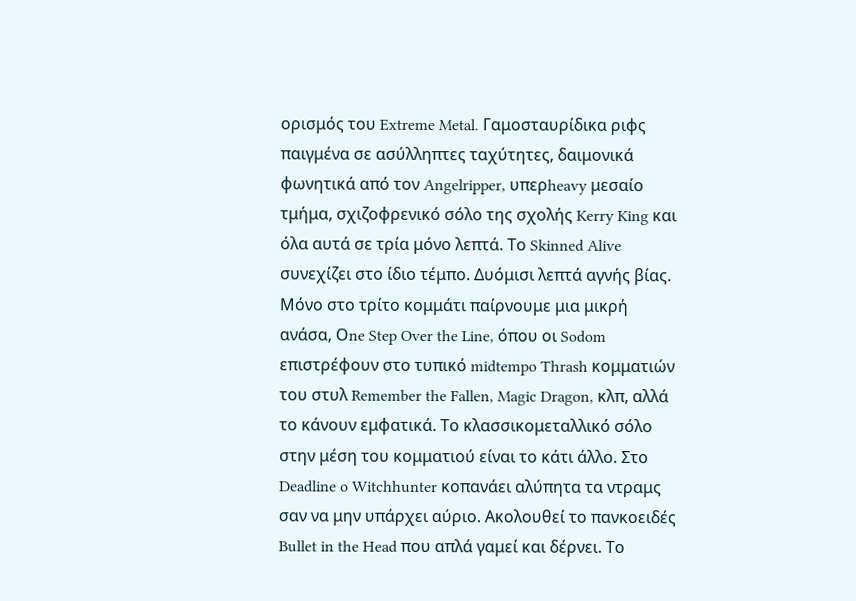ορισμός του Extreme Metal. Γαμοσταυρίδικα ριφς παιγμένα σε ασύλληπτες ταχύτητες, δαιμονικά φωνητικά από τον Angelripper, υπερheavy μεσαίο τμήμα, σχιζοφρενικό σόλο της σχολής Kerry King και όλα αυτά σε τρία μόνο λεπτά. Το Skinned Alive συνεχίζει στο ίδιο τέμπο. Δυόμισι λεπτά αγνής βίας. Μόνο στο τρίτο κομμάτι παίρνουμε μια μικρή ανάσα, Οne Step Over the Line, όπου οι Sodom επιστρέφουν στο τυπικό midtempo Thrash κομματιών του στυλ Remember the Fallen, Magic Dragon, κλπ, αλλά το κάνουν εμφατικά. Το κλασσικομεταλλικό σόλο στην μέση του κομματιού είναι το κάτι άλλο. Στο Deadline o Witchhunter κοπανάει αλύπητα τα ντραμς σαν να μην υπάρχει αύριο. Ακολουθεί το πανκοειδές Bullet in the Head που απλά γαμεί και δέρνει. Το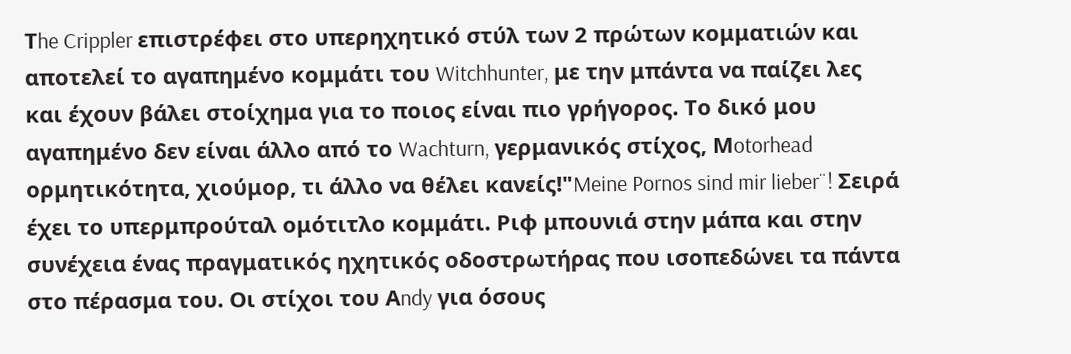Τhe Crippler επιστρέφει στο υπερηχητικό στύλ των 2 πρώτων κομματιών και αποτελεί το αγαπημένο κομμάτι του Witchhunter, με την μπάντα να παίζει λες και έχουν βάλει στοίχημα για το ποιος είναι πιο γρήγορος. Το δικό μου αγαπημένο δεν είναι άλλο από το Wachturn, γερμανικός στίχος, Μotorhead ορμητικότητα, χιούμορ, τι άλλο να θέλει κανείς!"Meine Pornos sind mir lieber¨! Σειρά έχει το υπερμπρούταλ ομότιτλο κομμάτι. Ριφ μπουνιά στην μάπα και στην συνέχεια ένας πραγματικός ηχητικός οδοστρωτήρας που ισοπεδώνει τα πάντα στο πέρασμα του. Οι στίχοι του Αndy για όσους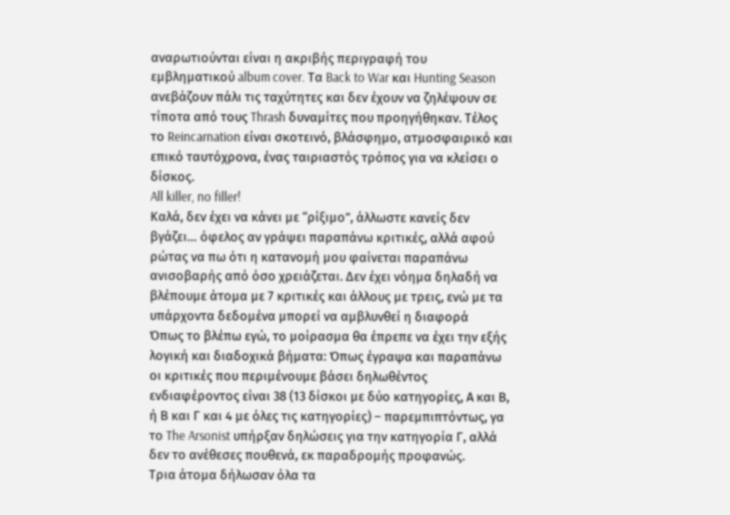αναρωτιούνται είναι η ακριβής περιγραφή του εμβληματικoύ album cover. Τα Back to War και Hunting Season ανεβάζουν πάλι τις ταχύτητες και δεν έχουν να ζηλέψουν σε τίποτα από τους Thrash δυναμίτες που προηγήθηκαν. Τέλος το Reincarnation είναι σκοτεινό, βλάσφημο, ατμοσφαιρικό και επικό ταυτόχρονα, ένας ταιριαστός τρόπος για να κλείσει ο δίσκος.
All killer, no filler!
Καλά, δεν έχει να κάνει με “ρίξιμο”, άλλωστε κανείς δεν βγάζει… όφελος αν γράψει παραπάνω κριτικές, αλλά αφού ρώτας να πω ότι η κατανομή μου φαίνεται παραπάνω ανισοβαρής από όσο χρειάζεται. Δεν έχει νόημα δηλαδή να βλέπουμε άτομα με 7 κριτικές και άλλους με τρεις, ενώ με τα υπάρχοντα δεδομένα μπορεί να αμβλυνθεί η διαφορά
Όπως το βλέπω εγώ, το μοίρασμα θα έπρεπε να έχει την εξής λογική και διαδοχικά βήματα: Όπως έγραψα και παραπάνω οι κριτικές που περιμένουμε βάσει δηλωθέντος ενδιαφέροντος είναι 38 (13 δίσκοι με δύο κατηγορίες, Α και Β, ή Β και Γ και 4 με όλες τις κατηγορίες) – παρεμπιπτόντως, γα το The Arsonist υπήρξαν δηλώσεις για την κατηγορία Γ, αλλά δεν το ανέθεσες πουθενά, εκ παραδρομής προφανώς.
Τρια άτομα δήλωσαν όλα τα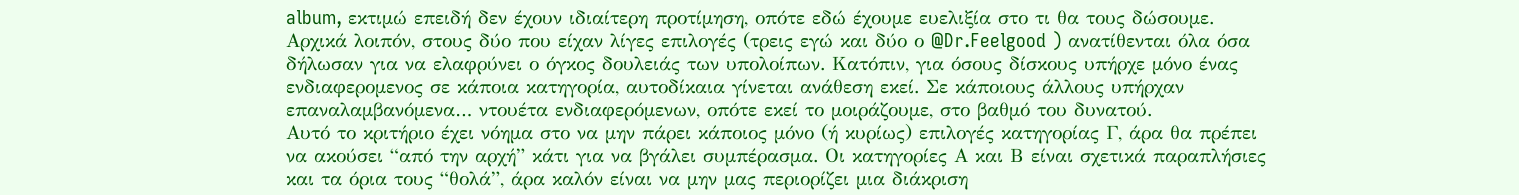album, εκτιμώ επειδή δεν έχουν ιδιαίτερη προτίμηση, οπότε εδώ έχουμε ευελιξία στο τι θα τους δώσουμε. Αρχικά λοιπόν, στους δύο που είχαν λίγες επιλογές (τρεις εγώ και δύο ο @Dr.Feelgood ) ανατίθενται όλα όσα δήλωσαν για να ελαφρύνει ο όγκος δουλειάς των υπολοίπων. Κατόπιν, για όσους δίσκους υπήρχε μόνο ένας ενδιαφερομενος σε κάποια κατηγορία, αυτοδίκαια γίνεται ανάθεση εκεί. Σε κάποιους άλλους υπήρχαν επαναλαμβανόμενα… ντουέτα ενδιαφερόμενων, οπότε εκεί το μοιράζουμε, στο βαθμό του δυνατού.
Αυτό το κριτήριο έχει νόημα στο να μην πάρει κάποιος μόνο (ή κυρίως) επιλογές κατηγορίας Γ, άρα θα πρέπει να ακούσει “από την αρχή” κάτι για να βγάλει συμπέρασμα. Οι κατηγορίες Α και Β είναι σχετικά παραπλήσιες και τα όρια τους “θολά”, άρα καλόν είναι να μην μας περιορίζει μια διάκριση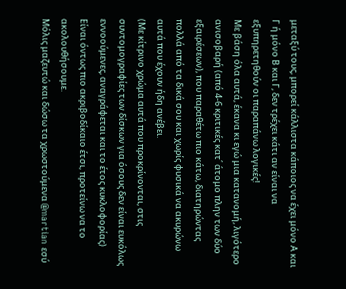μεταξύ τους, μπορεί κάλλιστα κάποιος να έχει μόνο Α και Γ ή μόνο Β και Γ, δεν τρέχει κάτι αν είναι να εξυπηρετηθούν οι παραπάνω λογικές!
Με βάση όλα αυτά, έκανα κι εγώ μια κατανομή, λιγότερο ανισοβαρή (από 4-6 κριτικές κατ΄ άτομο πλην των δύο εξαιρέσεων), που παραθέτω πιο κάτω, διατηρώντας πολλά από τα δικά σου και χωρίς φυσικά να ακυρώνω αυτά που έχουν ήδη ανέβει.
(Με κίτρινο χρώμα αυτά που προκρίνονται, στις συντομογραφίες των δίσκων για όσους δεν είναι ευκόλως εννοούμενες, αναγράφεται και το έτος κυκλοφορίας)
Είναι όντως πιο ακριβοδίκαιο έτσι, προτείνω να το ακολουθήσουμε.
Μόλις μαζευτώ και δώσω τα χρωστούμενα @martian εσύ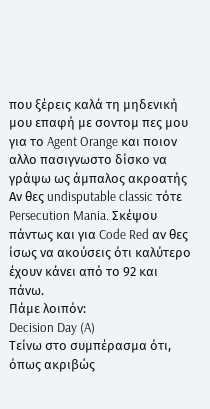που ξέρεις καλά τη μηδενική μου επαφή με σοντομ πες μου για το Agent Orange και ποιον αλλο πασιγνωστο δίσκο να γράψω ως άμπαλος ακροατής
Αν θες undisputable classic τότε Persecution Mania. Σκέψου πάντως και για Code Red αν θες ίσως να ακούσεις ότι καλύτερο έχουν κάνει από το 92 και πάνω.
Πάμε λοιπόν:
Decision Day (A)
Τείνω στο συμπέρασμα ότι, όπως ακριβώς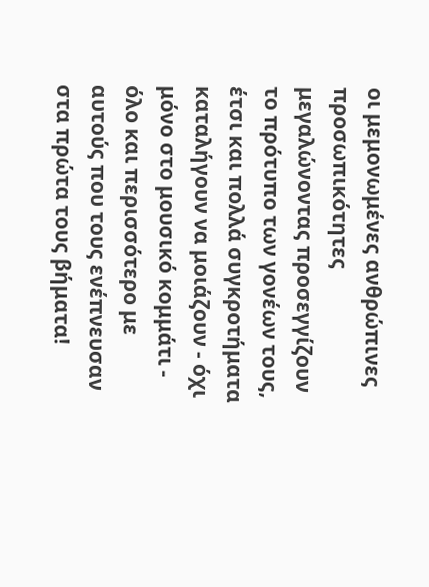οι μεμονωμένες ανθρώπινες προσωπικότητες μεγαλώνοντας προσεγγίζουν το πρότυπο των γονέων τους, έτσι και πολλά συγκροτήματα καταλήγουν να μοιάζουν - όχι μόνο στο μουσικό κομμάτι - όλο και περισσότερο με αυτούς που τους ενέπνευσαν στα πρώτα τους βήματα!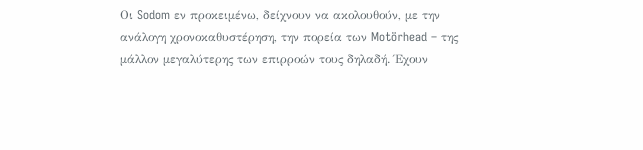Οι Sodom εν προκειμένω, δείχνουν να ακολουθούν, με την ανάλογη χρονοκαθυστέρηση, την πορεία των Motörhead – της μάλλον μεγαλύτερης των επιρροών τους δηλαδή. Έχουν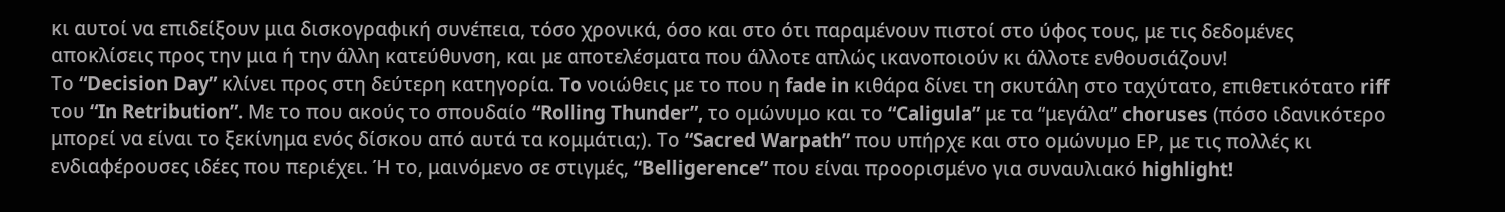κι αυτοί να επιδείξουν μια δισκογραφική συνέπεια, τόσο χρονικά, όσο και στο ότι παραμένουν πιστοί στο ύφος τους, με τις δεδομένες αποκλίσεις προς την μια ή την άλλη κατεύθυνση, και με αποτελέσματα που άλλοτε απλώς ικανοποιούν κι άλλοτε ενθουσιάζουν!
Το “Decision Day” κλίνει προς στη δεύτερη κατηγορία. To νοιώθεις με το που η fade in κιθάρα δίνει τη σκυτάλη στο ταχύτατο, επιθετικότατο riff του “In Retribution”. Με το που ακούς το σπουδαίο “Rolling Thunder”, τo ομώνυμο και το “Caligula” με τα “μεγάλα” choruses (πόσο ιδανικότερο μπορεί να είναι το ξεκίνημα ενός δίσκου από αυτά τα κομμάτια;). Το “Sacred Warpath” που υπήρχε και στο ομώνυμο ΕΡ, με τις πολλές κι ενδιαφέρουσες ιδέες που περιέχει. Ή το, μαινόμενο σε στιγμές, “Belligerence” που είναι προορισμένο για συναυλιακό highlight!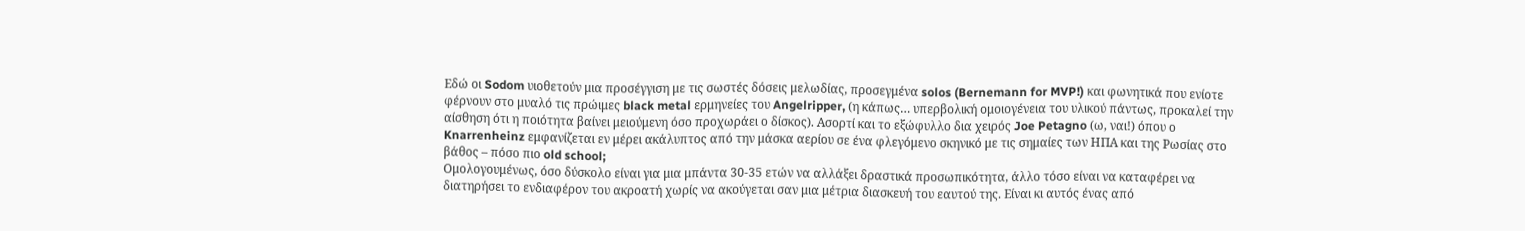Εδώ οι Sodom υιοθετούν μια προσέγγιση με τις σωστές δόσεις μελωδίας, προσεγμένα solos (Bernemann for MVP!) και φωνητικά που ενίοτε φέρνουν στο μυαλό τις πρώιμες black metal ερμηνείες του Angelripper, (η κάπως… υπερβολική ομοιογένεια του υλικού πάντως, προκαλεί την αίσθηση ότι η ποιότητα βαίνει μειούμενη όσο προχωράει ο δίσκος). Ασορτί και το εξώφυλλο δια χειρός Joe Petagno (ω, ναι!) όπου ο Knarrenheinz εμφανίζεται εν μέρει ακάλυπτος από την μάσκα αερίου σε ένα φλεγόμενο σκηνικό με τις σημαίες των ΗΠΑ και της Ρωσίας στο βάθος – πόσο πιο old school;
Ομολογουμένως, όσο δύσκολο είναι για μια μπάντα 30-35 ετών να αλλάξει δραστικά προσωπικότητα, άλλο τόσο είναι να καταφέρει να διατηρήσει το ενδιαφέρον του ακροατή χωρίς να ακούγεται σαν μια μέτρια διασκευή του εαυτού της. Είναι κι αυτός ένας από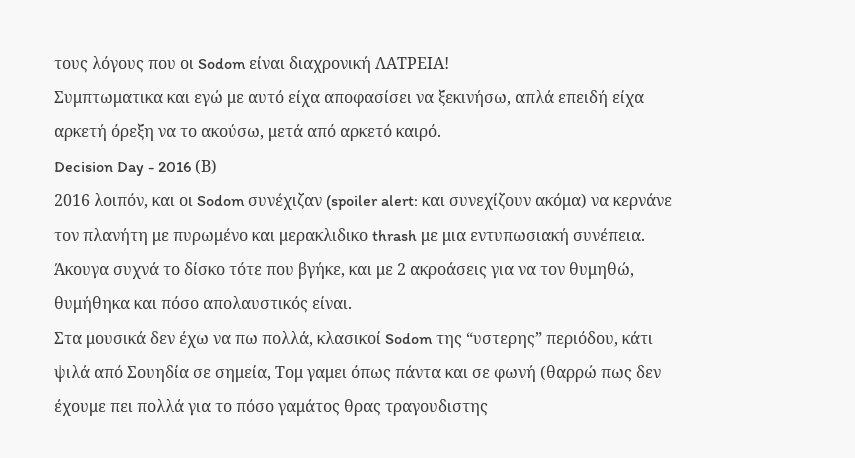τους λόγους που οι Sodom είναι διαχρονική ΛΑΤΡΕΙΑ!
Συμπτωματικα και εγώ με αυτό είχα αποφασίσει να ξεκινήσω, απλά επειδή είχα αρκετή όρεξη να το ακούσω, μετά από αρκετό καιρό.
Decision Day - 2016 (Β)
2016 λοιπόν, και οι Sodom συνέχιζαν (spoiler alert: και συνεχίζουν ακόμα) να κερνάνε τον πλανήτη με πυρωμένο και μερακλιδικο thrash με μια εντυπωσιακή συνέπεια.
Άκουγα συχνά το δίσκο τότε που βγήκε, και με 2 ακροάσεις για να τον θυμηθώ, θυμήθηκα και πόσο απολαυστικός είναι.
Στα μουσικά δεν έχω να πω πολλά, κλασικοί Sodom της “υστερης” περιόδου, κάτι ψιλά από Σουηδία σε σημεία, Τομ γαμει όπως πάντα και σε φωνή (θαρρώ πως δεν έχουμε πει πολλά για το πόσο γαμάτος θρας τραγουδιστης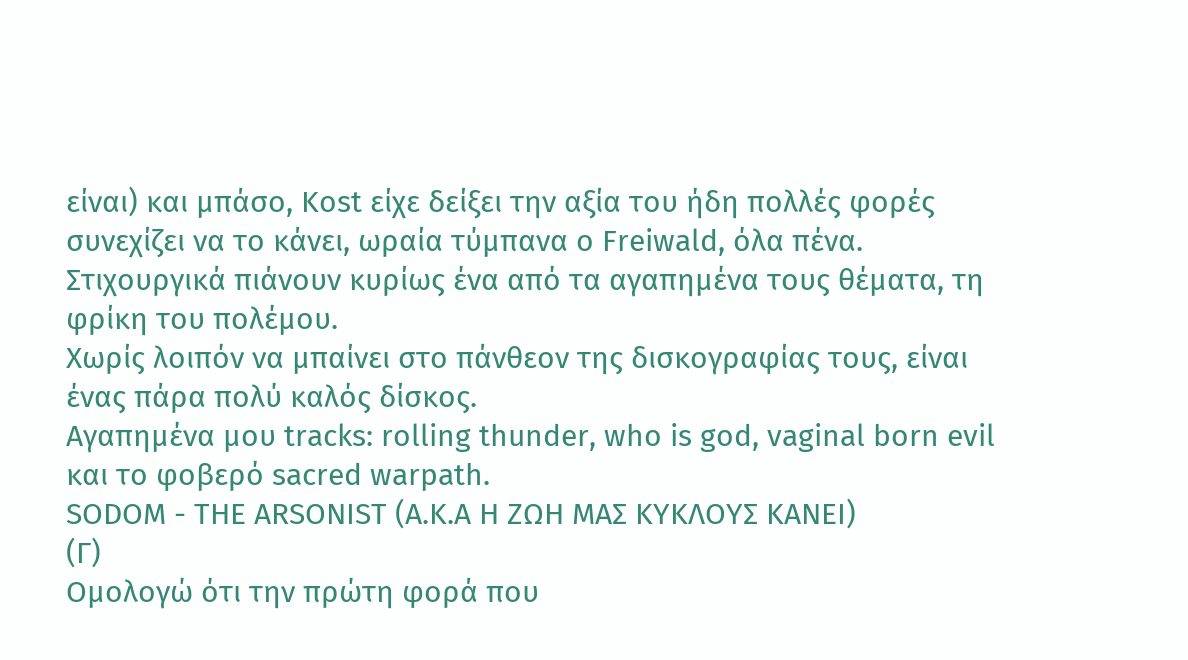είναι) και μπάσο, Kost είχε δείξει την αξία του ήδη πολλές φορές συνεχίζει να το κάνει, ωραία τύμπανα ο Freiwald, όλα πένα. Στιχουργικά πιάνουν κυρίως ένα από τα αγαπημένα τους θέματα, τη φρίκη του πολέμου.
Χωρίς λοιπόν να μπαίνει στο πάνθεον της δισκογραφίας τους, είναι ένας πάρα πολύ καλός δίσκος.
Αγαπημένα μου tracks: rolling thunder, who is god, vaginal born evil και το φοβερό sacred warpath.
SODOM - THE ARSONIST (Α.Κ.Α H ΖΩΗ ΜΑΣ KYKΛOYΣ KANEI)
(Γ)
Ομολογώ ότι την πρώτη φορά που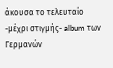άκουσα το τελευταίο -μέχρι στιγμής- album των Γερμανών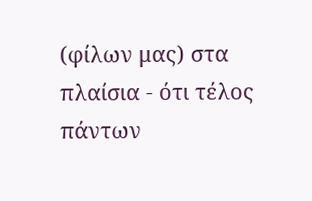(φίλων μας) στα πλαίσια - ότι τέλος πάντων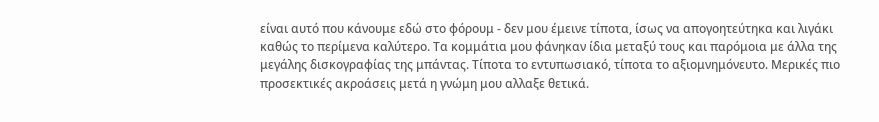είναι αυτό που κάνουμε εδώ στο φόρουμ - δεν μου έμεινε τίποτα, ίσως να απογοητεύτηκα και λιγάκι καθώς το περίμενα καλύτερο. Τα κομμάτια μου φάνηκαν ίδια μεταξύ τους και παρόμοια με άλλα της μεγάλης δισκογραφίας της μπάντας. Τίποτα το εντυπωσιακό, τίποτα το αξιομνημόνευτο. Μερικές πιο προσεκτικές ακροάσεις μετά η γνώμη μου αλλαξε θετικά.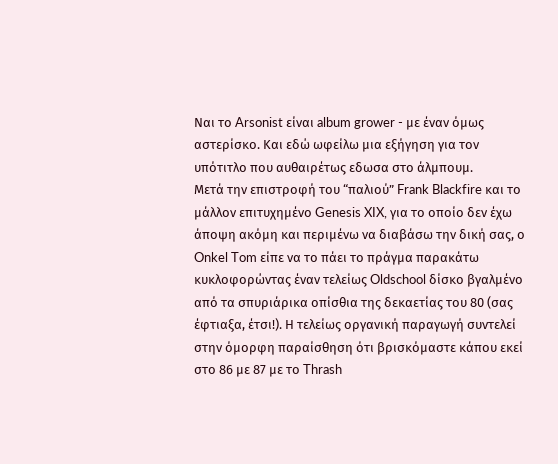Ναι το Arsonist είναι album grower - με έναν όμως αστερίσκο. Και εδώ ωφείλω μια εξήγηση για τον υπότιτλο που αυθαιρέτως εδωσα στο άλμπουμ.
Mετά την επιστροφή του “παλιού” Frank Blackfire και το μάλλον επιτυχημένο Genesis XIX, για το οποίο δεν έχω άποψη ακόμη και περιμένω να διαβάσω την δική σας, ο Onkel Tom είπε να το πάει το πράγμα παρακάτω κυκλοφορώντας έναν τελείως Oldschool δίσκο βγαλμένο από τα σπυριάρικα οπίσθια της δεκαετίας του 80 (σας έφτιαξα, έτσι!). Η τελείως οργανική παραγωγή συντελεί στην όμορφη παραίσθηση ότι βρισκόμαστε κάπου εκεί στο 86 με 87 με το Thrash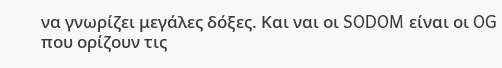να γνωρίζει μεγάλες δόξες. Και ναι οι SODOM είναι οι OG που ορίζουν τις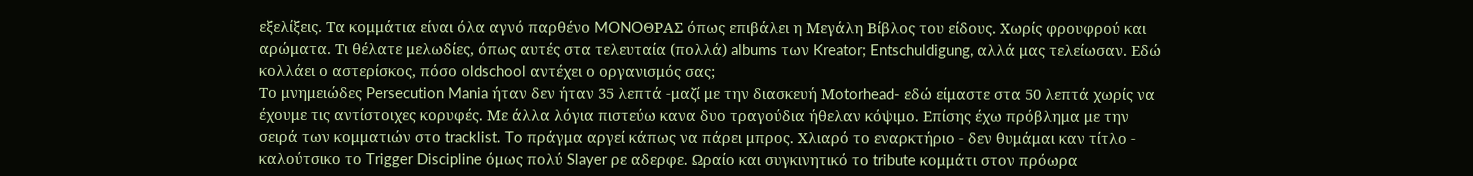εξελίξεις. Τα κομμάτια είναι όλα αγνό παρθένο MONOΘΡΑΣ όπως επιβάλει η Μεγάλη Βίβλος του είδους. Χωρίς φρουφρού και αρώματα. Τι θέλατε μελωδίες, όπως αυτές στα τελευταία (πολλά) albums των Kreator; Entschuldigung, αλλά μας τελείωσαν. Εδώ κολλάει ο αστερίσκος, πόσο οldschool αντέχει ο οργανισμός σας;
Το μνημειώδες Persecution Mania ήταν δεν ήταν 35 λεπτά -μαζί με την διασκευή Μotorhead- εδώ είμαστε στα 50 λεπτά χωρίς να έχουμε τις αντίστοιχες κορυφές. Με άλλα λόγια πιστεύω κανα δυο τραγούδια ήθελαν κόψιμο. Επίσης έχω πρόβλημα με την σειρά των κομματιών στο tracklist. To πράγμα αργεί κάπως να πάρει μπρος. Χλιαρό το εναρκτήριο - δεν θυμάμαι καν τίτλο - καλούτσικο το Trigger Discipline όμως πολύ Slayer ρε αδερφε. Ωραίο και συγκινητικό το tribute κομμάτι στον πρόωρα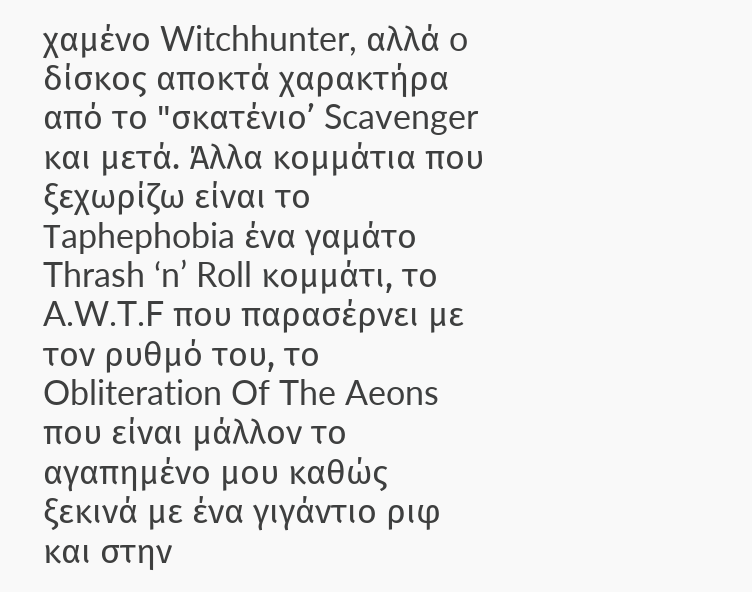χαμένο Witchhunter, αλλά o δίσκος αποκτά χαρακτήρα από το "σκατένιο’ Scavenger και μετά. Άλλα κομμάτια που ξεχωρίζω είναι το Τaphephobia ένα γαμάτο Thrash ‘n’ Roll κομμάτι, το A.W.T.F που παρασέρνει με τον ρυθμό του, τo Obliteration Of The Aeons που είναι μάλλον το αγαπημένο μου καθώς ξεκινά με ένα γιγάντιο ριφ και στην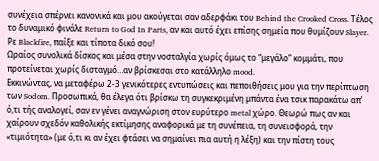συνέχεια σπέρνει κανονικά και μου ακούγεται σαν αδερφάκι του Behind the Crooked Cross. Τέλος το δυναμικό φινάλε Return to God In Parts, αν και αυτό έχει επίσης σημεία που θυμίζουν Slayer. Ρε Blackfire, παίξε και τίποτα δικό σου!
Ωραίος συνολικά δίσκος και μέσα στην νοσταλγία χωρίς όμως το “μεγάλο” κομμάτι, που προτείνεται χωρίς δισταγμό…αν βρίσκεσαι στο κατάλληλο mood.
Εκκινώντας, να μεταφέρω 2-3 γενικότερες εντυπώσεις και πεποιθήσεις μου για την περίπτωση των Sodom. Προσωπικά, θα έλεγα ότι βρίσκω τη συγκεκριμένη μπάντα ένα τσικ παρακάτω απ’ ό,τι τής αναλογεί, σαν εν γένει αναγνώριση στον ευρύτερο metal χώρο. Θεωρώ πως αν και χαίρουν σχεδόν καθολικής εκτίμησης αναφορικά με τη συνέπεια, τη συνεισφορά, την «τιμιότητα» (με ό,τι κι αν έχει φτάσει να σημαίνει πια αυτή η λέξη) και την πίστη τους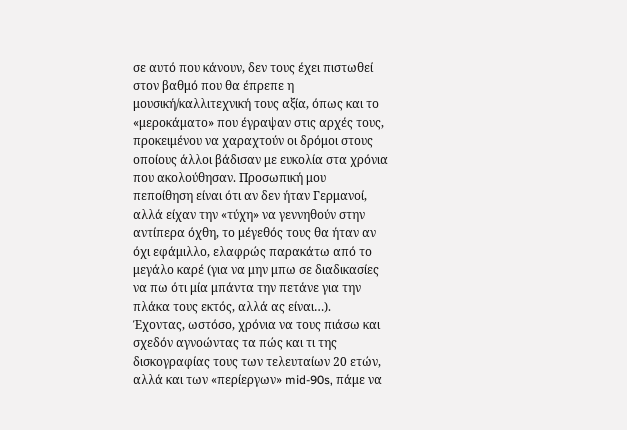σε αυτό που κάνουν, δεν τους έχει πιστωθεί στον βαθμό που θα έπρεπε η μουσική/καλλιτεχνική τους αξία, όπως και το «μεροκάματο» που έγραψαν στις αρχές τους, προκειμένου να χαραχτούν οι δρόμοι στους οποίους άλλοι βάδισαν με ευκολία στα χρόνια που ακολούθησαν. Προσωπική μου πεποίθηση είναι ότι αν δεν ήταν Γερμανοί, αλλά είχαν την «τύχη» να γεννηθούν στην αντίπερα όχθη, το μέγεθός τους θα ήταν αν όχι εφάμιλλο, ελαφρώς παρακάτω από το μεγάλο καρέ (για να μην μπω σε διαδικασίες να πω ότι μία μπάντα την πετάνε για την πλάκα τους εκτός, αλλά ας είναι…).
Έχοντας, ωστόσο, χρόνια να τους πιάσω και σχεδόν αγνοώντας τα πώς και τι της δισκογραφίας τους των τελευταίων 20 ετών, αλλά και των «περίεργων» mid-90s, πάμε να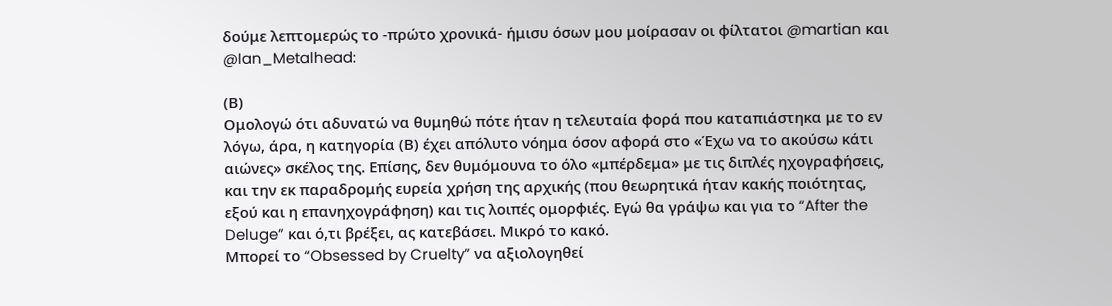δούμε λεπτομερώς το -πρώτο χρονικά- ήμισυ όσων μου μοίρασαν οι φίλτατοι @martian και @Ian_Metalhead:

(Β)
Ομολογώ ότι αδυνατώ να θυμηθώ πότε ήταν η τελευταία φορά που καταπιάστηκα με το εν λόγω, άρα, η κατηγορία (Β) έχει απόλυτο νόημα όσον αφορά στο «Έχω να το ακούσω κάτι αιώνες» σκέλος της. Επίσης, δεν θυμόμουνα το όλο «μπέρδεμα» με τις διπλές ηχογραφήσεις, και την εκ παραδρομής ευρεία χρήση της αρχικής (που θεωρητικά ήταν κακής ποιότητας, εξού και η επανηχογράφηση) και τις λοιπές ομορφιές. Εγώ θα γράψω και για το “After the Deluge” και ό,τι βρέξει, ας κατεβάσει. Μικρό το κακό.
Μπορεί το “Obsessed by Cruelty” να αξιολογηθεί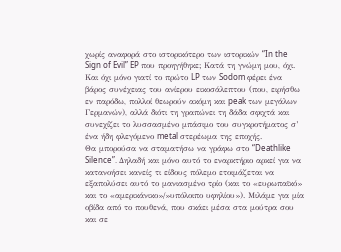χωρίς αναφορά στο ιστορικότερο των ιστορικών “In the Sign of Evil” EP που προηγήθηκε; Κατά τη γνώμη μου, όχι. Και όχι μόνο γιατί το πρώτο LP των Sodom φέρει ένα βάρος συνέχειας του ανίερου εικοσάλεπτου (που, ειρήσθω εν παρόδω, πολλοί θεωρούν ακόμη και peak των μεγάλων Γερμανών), αλλά διότι τη γραπώνει τη δάδα σφιχτά και συνεχίζει το λυσσασμένο μπάσιμο του συγκροτήματος σ’ ένα ήδη φλεγόμενο metal στερέωμα της εποχής.
Θα μπορούσα να σταματήσω να γράφω στο “Deathlike Silence”. Δηλαδή και μόνο αυτό το εναρκτήριο αρκεί για να κατανοήσει κανείς τι είδους πόλεμο ετοιμάζεται να εξαπολύσει αυτό το μανιασμένο τρίο (και το «ευρωπαϊκό» και το «αμερικάνικο»/»υπόλοιπο υφηλίου»). Μιλάμε για μία οβίδα από το πουθενά, που σκάει μέσα στα μούτρα σου και σε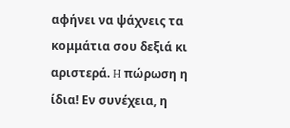αφήνει να ψάχνεις τα κομμάτια σου δεξιά κι αριστερά. H πώρωση η ίδια! Εν συνέχεια, η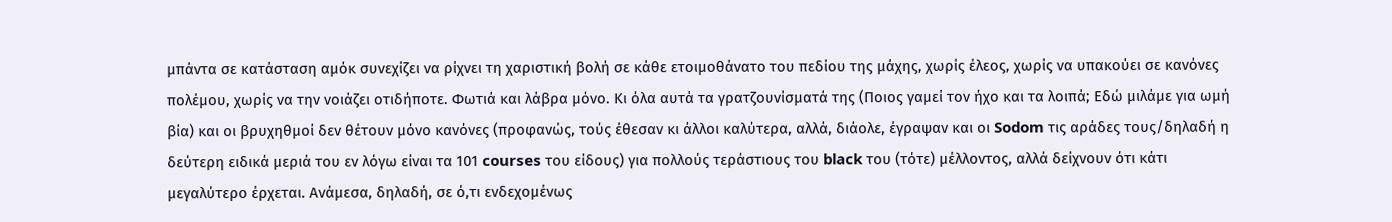μπάντα σε κατάσταση αμόκ συνεχίζει να ρίχνει τη χαριστική βολή σε κάθε ετοιμοθάνατο του πεδίου της μάχης, χωρίς έλεος, χωρίς να υπακούει σε κανόνες πολέμου, χωρίς να την νοιάζει οτιδήποτε. Φωτιά και λάβρα μόνο. Κι όλα αυτά τα γρατζουνίσματά της (Ποιος γαμεί τον ήχο και τα λοιπά; Εδώ μιλάμε για ωμή βία) και οι βρυχηθμοί δεν θέτουν μόνο κανόνες (προφανώς, τούς έθεσαν κι άλλοι καλύτερα, αλλά, διάολε, έγραψαν και οι Sodom τις αράδες τους/δηλαδή η δεύτερη ειδικά μεριά του εν λόγω είναι τα 101 courses του είδους) για πολλούς τεράστιους του black του (τότε) μέλλοντος, αλλά δείχνουν ότι κάτι μεγαλύτερο έρχεται. Ανάμεσα, δηλαδή, σε ό,τι ενδεχομένως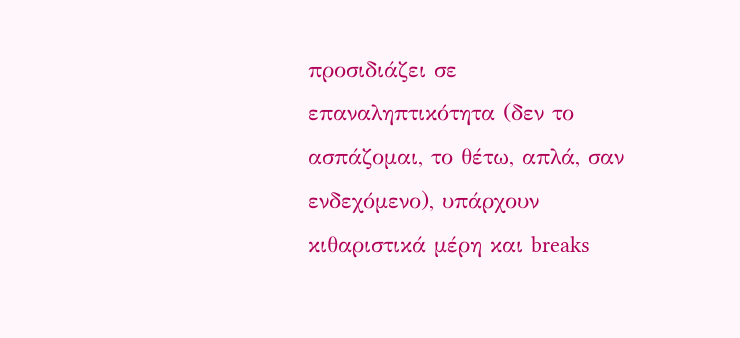προσιδιάζει σε επαναληπτικότητα (δεν το ασπάζομαι, το θέτω, απλά, σαν ενδεχόμενο), υπάρχουν κιθαριστικά μέρη και breaks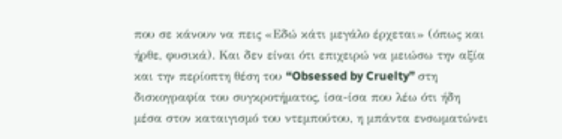που σε κάνουν να πεις «Εδώ κάτι μεγάλο έρχεται» (όπως και ήρθε, φυσικά). Και δεν είναι ότι επιχειρώ να μειώσω την αξία και την περίοπτη θέση του “Obsessed by Cruelty” στη δισκογραφία του συγκροτήματος, ίσα-ίσα που λέω ότι ήδη μέσα στον καταιγισμό του ντεμπούτου, η μπάντα ενσωματώνει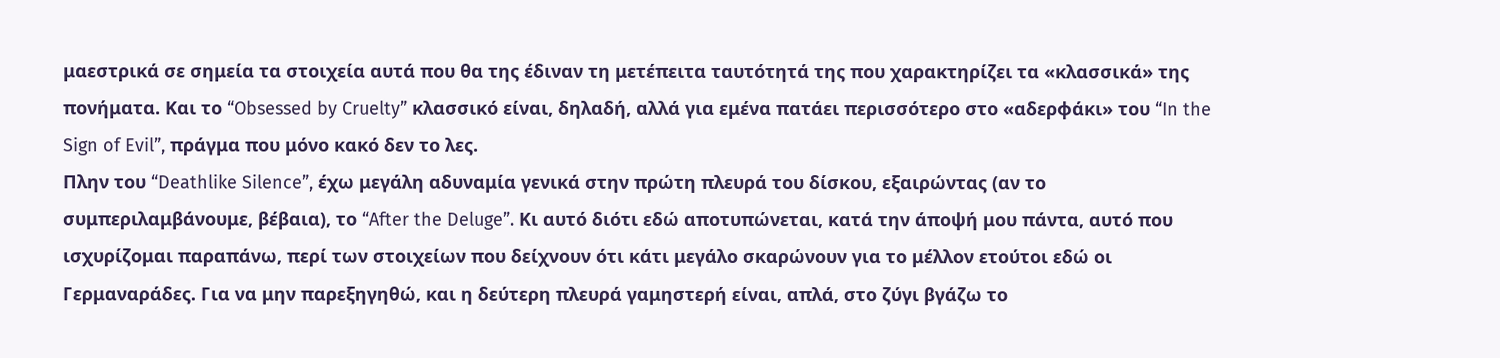μαεστρικά σε σημεία τα στοιχεία αυτά που θα της έδιναν τη μετέπειτα ταυτότητά της που χαρακτηρίζει τα «κλασσικά» της πονήματα. Και το “Obsessed by Cruelty” κλασσικό είναι, δηλαδή, αλλά για εμένα πατάει περισσότερο στο «αδερφάκι» του “In the Sign of Evil”, πράγμα που μόνο κακό δεν το λες.
Πλην του “Deathlike Silence”, έχω μεγάλη αδυναμία γενικά στην πρώτη πλευρά του δίσκου, εξαιρώντας (αν το συμπεριλαμβάνουμε, βέβαια), το “After the Deluge”. Κι αυτό διότι εδώ αποτυπώνεται, κατά την άποψή μου πάντα, αυτό που ισχυρίζομαι παραπάνω, περί των στοιχείων που δείχνουν ότι κάτι μεγάλο σκαρώνουν για το μέλλον ετούτοι εδώ οι Γερμαναράδες. Για να μην παρεξηγηθώ, και η δεύτερη πλευρά γαμηστερή είναι, απλά, στο ζύγι βγάζω το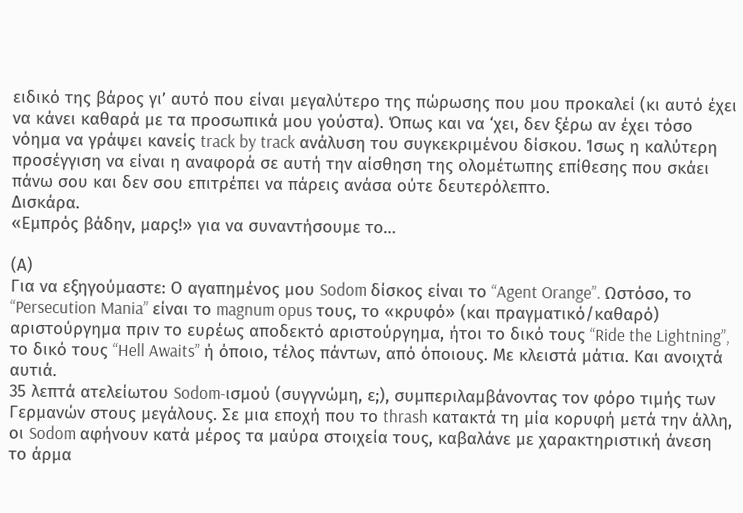ειδικό της βάρος γι’ αυτό που είναι μεγαλύτερο της πώρωσης που μου προκαλεί (κι αυτό έχει να κάνει καθαρά με τα προσωπικά μου γούστα). Όπως και να ‘χει, δεν ξέρω αν έχει τόσο νόημα να γράψει κανείς track by track ανάλυση του συγκεκριμένου δίσκου. Ίσως η καλύτερη προσέγγιση να είναι η αναφορά σε αυτή την αίσθηση της ολομέτωπης επίθεσης που σκάει πάνω σου και δεν σου επιτρέπει να πάρεις ανάσα ούτε δευτερόλεπτο.
Δισκάρα.
«Εμπρός βάδην, μαρς!» για να συναντήσουμε το…

(Α)
Για να εξηγούμαστε: Ο αγαπημένος μου Sodom δίσκος είναι το “Agent Orange”. Ωστόσο, το “Persecution Mania” είναι το magnum opus τους, το «κρυφό» (και πραγματικό/καθαρό) αριστούργημα πριν το ευρέως αποδεκτό αριστούργημα, ήτοι το δικό τους “Ride the Lightning”, το δικό τους “Hell Awaits” ή όποιο, τέλος πάντων, από όποιους. Με κλειστά μάτια. Και ανοιχτά αυτιά.
35 λεπτά ατελείωτου Sodom-ισμού (συγγνώμη, ε;), συμπεριλαμβάνοντας τον φόρο τιμής των Γερμανών στους μεγάλους. Σε μια εποχή που το thrash κατακτά τη μία κορυφή μετά την άλλη, οι Sodom αφήνουν κατά μέρος τα μαύρα στοιχεία τους, καβαλάνε με χαρακτηριστική άνεση το άρμα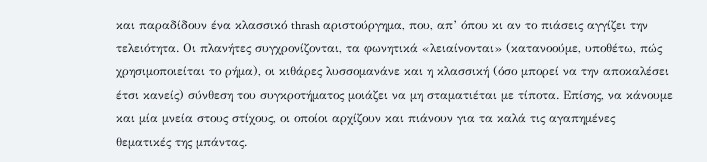και παραδίδουν ένα κλασσικό thrash αριστούργημα, που, απ’ όπου κι αν το πιάσεις αγγίζει την τελειότητα. Οι πλανήτες συγχρονίζονται, τα φωνητικά «λειαίνονται» (κατανοούμε, υποθέτω, πώς χρησιμοποιείται το ρήμα), οι κιθάρες λυσσομανάνε και η κλασσική (όσο μπορεί να την αποκαλέσει έτσι κανείς) σύνθεση του συγκροτήματος μοιάζει να μη σταματιέται με τίποτα. Επίσης, να κάνουμε και μία μνεία στους στίχους, οι οποίοι αρχίζουν και πιάνουν για τα καλά τις αγαπημένες θεματικές της μπάντας.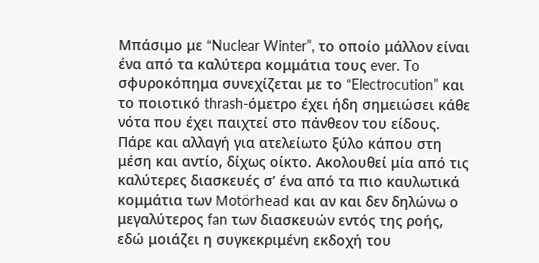Μπάσιμο με “Nuclear Winter”, το οποίο μάλλον είναι ένα από τα καλύτερα κομμάτια τους ever. To σφυροκόπημα συνεχίζεται με το “Electrocution” και το ποιοτικό thrash-όμετρο έχει ήδη σημειώσει κάθε νότα που έχει παιχτεί στο πάνθεον του είδους. Πάρε και αλλαγή για ατελείωτο ξύλο κάπου στη μέση και αντίο, δίχως οίκτο. Ακολουθεί μία από τις καλύτερες διασκευές σ’ ένα από τα πιο καυλωτικά κομμάτια των Motörhead και αν και δεν δηλώνω ο μεγαλύτερος fan των διασκευών εντός της ροής, εδώ μοιάζει η συγκεκριμένη εκδοχή του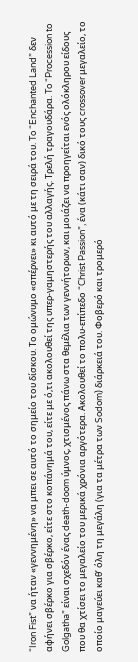“Iron Fist” να ήταν «γεννημένη» να μπει σε αυτό το σημείο του δίσκου. Το ομώνυμο «σπέρνει» κι αυτό με τη σειρά του. To “Enchanted Land” δεν αφήνει σβέρκο για σβέρκο, είτε στο κοπάνημά του, είτε με ό,τι ακολουθεί της υπερ-γαμηστερής του αλλαγής. Τρελή τραγουδάρα. To “Procession to Golgatha” είναι σχεδόν ένας death-doom ύμνος, χτισμένος πάνω στα θεμέλια των γεννήτορων, και μοιάζει να προηγείται ενός ολόκληρου είδους που θα χτίσει το μεγαλείο του μερικά χρόνια αργότερα. Ακολουθεί το πολυ-επίπεδο “Christ Passion”, ένα (κάτι σαν) δικό τους crossover μεγαλείο, το οποίο μαγεύει καθ’ όλη τη μεγάλη (για τα μέτρα των Sodom) διάρκειά του. Φοβερό και τρομερό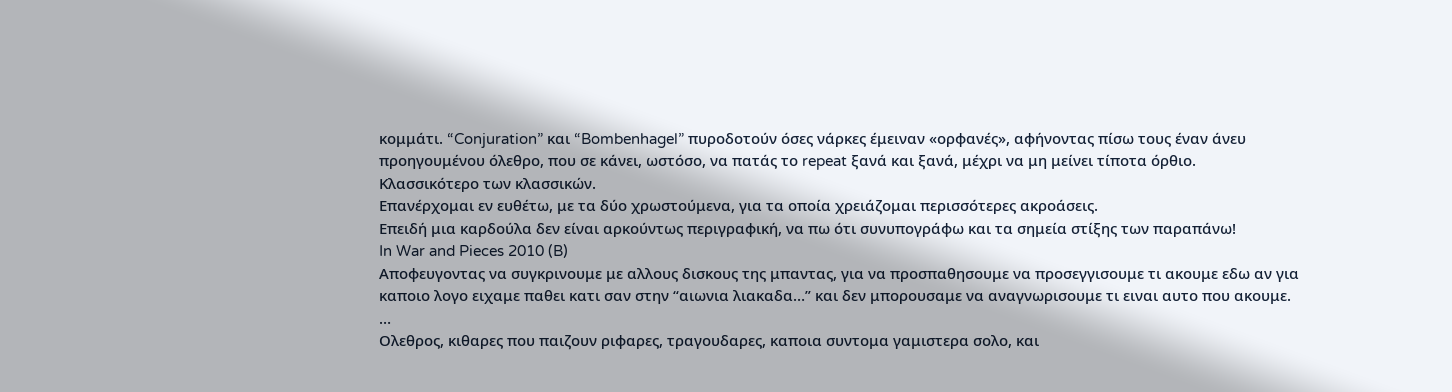κομμάτι. “Conjuration” και “Bombenhagel” πυροδοτούν όσες νάρκες έμειναν «ορφανές», αφήνοντας πίσω τους έναν άνευ προηγουμένου όλεθρο, που σε κάνει, ωστόσο, να πατάς το repeat ξανά και ξανά, μέχρι να μη μείνει τίποτα όρθιο.
Κλασσικότερο των κλασσικών.
Επανέρχομαι εν ευθέτω, με τα δύο χρωστούμενα, για τα οποία χρειάζομαι περισσότερες ακροάσεις.
Επειδή μια καρδούλα δεν είναι αρκούντως περιγραφική, να πω ότι συνυπογράφω και τα σημεία στίξης των παραπάνω!
In War and Pieces 2010 (B)
Αποφευγοντας να συγκρινουμε με αλλους δισκους της μπαντας, για να προσπαθησουμε να προσεγγισουμε τι ακουμε εδω αν για καποιο λογο ειχαμε παθει κατι σαν στην “αιωνια λιακαδα…” και δεν μπορουσαμε να αναγνωρισουμε τι ειναι αυτο που ακουμε.
…
Ολεθρος, κιθαρες που παιζουν ριφαρες, τραγουδαρες, καποια συντομα γαμιστερα σολο, και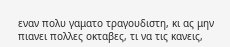εναν πολυ γαματο τραγουδιστη, κι ας μην πιανει πολλες οκταβες, τι να τις κανεις,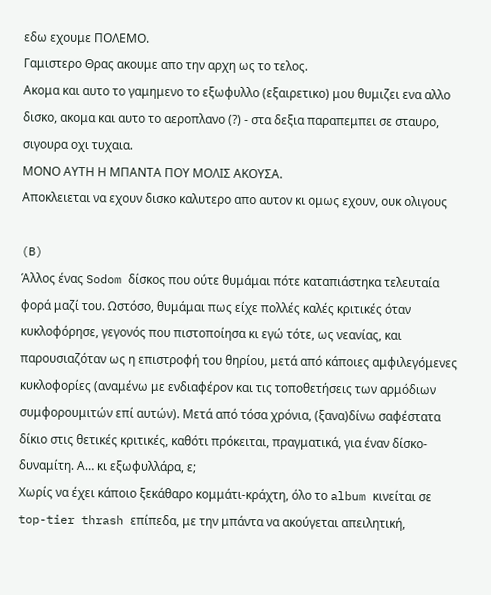εδω εχουμε ΠΟΛΕΜΟ.
Γαμιστερο Θρας ακουμε απο την αρχη ως το τελος.
Ακομα και αυτο το γαμημενο το εξωφυλλο (εξαιρετικο) μου θυμιζει ενα αλλο δισκο, ακομα και αυτο το αεροπλανο (?) - στα δεξια παραπεμπει σε σταυρο, σιγουρα οχι τυχαια.
ΜΟΝΟ ΑΥΤΗ Η ΜΠΑΝΤΑ ΠΟΥ ΜΟΛΙΣ ΑΚΟΥΣΑ.
Αποκλειεται να εχουν δισκο καλυτερο απο αυτον κι ομως εχουν, ουκ ολιγους

(B)
Άλλος ένας Sodom δίσκος που ούτε θυμάμαι πότε καταπιάστηκα τελευταία φορά μαζί του. Ωστόσο, θυμάμαι πως είχε πολλές καλές κριτικές όταν κυκλοφόρησε, γεγονός που πιστοποίησα κι εγώ τότε, ως νεανίας, και παρουσιαζόταν ως η επιστροφή του θηρίου, μετά από κάποιες αμφιλεγόμενες κυκλοφορίες (αναμένω με ενδιαφέρον και τις τοποθετήσεις των αρμόδιων συμφορουμιτών επί αυτών). Μετά από τόσα χρόνια, (ξανα)δίνω σαφέστατα δίκιο στις θετικές κριτικές, καθότι πρόκειται, πραγματικά, για έναν δίσκο-δυναμίτη. Α… κι εξωφυλλάρα, ε;
Χωρίς να έχει κάποιο ξεκάθαρο κομμάτι-κράχτη, όλο το album κινείται σε top-tier thrash επίπεδα, με την μπάντα να ακούγεται απειλητική,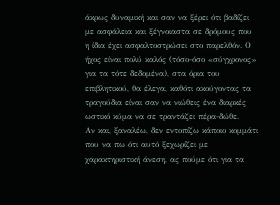άκρως δυναμική και σαν να ξέρει ότι βαδίζει με ασφάλεια και ξέγνοιαστα σε δρόμους που η ίδια έχει ασφαλτοστρώσει στο παρελθόν. Ο ήχος είναι πολύ καλός (τόσο-όσο «σύγχρονος» για τα τότε δεδομένα), στα όρια του επιβλητικού, θα έλεγα, καθότι ακούγοντας τα τραγούδια είναι σαν να νιώθεις ένα διαρκές ωστικό κύμα να σε τραντάζει πέρα-δώθε.
Αν και, ξαναλέω, δεν εντοπίζω κάποιο κομμάτι που να πω ότι αυτό ξεχωρίζει με χαρακτηριστική άνεση, ας πούμε ότι για τα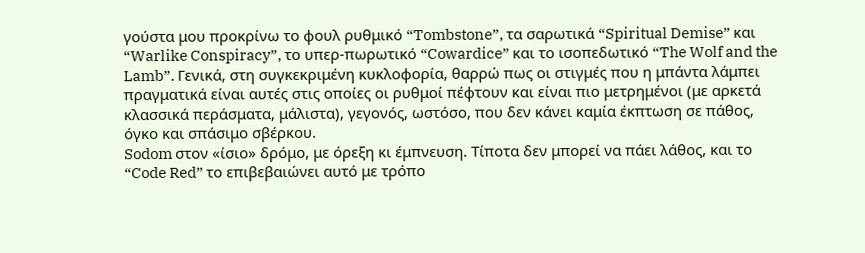γούστα μου προκρίνω το φουλ ρυθμικό “Tombstone”, τα σαρωτικά “Spiritual Demise” και “Warlike Conspiracy”, το υπερ-πωρωτικό “Cowardice” και το ισοπεδωτικό “The Wolf and the Lamb”. Γενικά, στη συγκεκριμένη κυκλοφορία, θαρρώ πως οι στιγμές που η μπάντα λάμπει πραγματικά είναι αυτές στις οποίες οι ρυθμοί πέφτουν και είναι πιο μετρημένοι (με αρκετά κλασσικά περάσματα, μάλιστα), γεγονός, ωστόσο, που δεν κάνει καμία έκπτωση σε πάθος, όγκο και σπάσιμο σβέρκου.
Sodom στον «ίσιο» δρόμο, με όρεξη κι έμπνευση. Τίποτα δεν μπορεί να πάει λάθος, και το “Code Red” το επιβεβαιώνει αυτό με τρόπο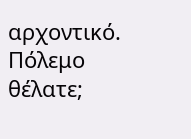αρχοντικό. Πόλεμο θέλατε;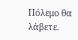Πόλεμο θα λάβετε.